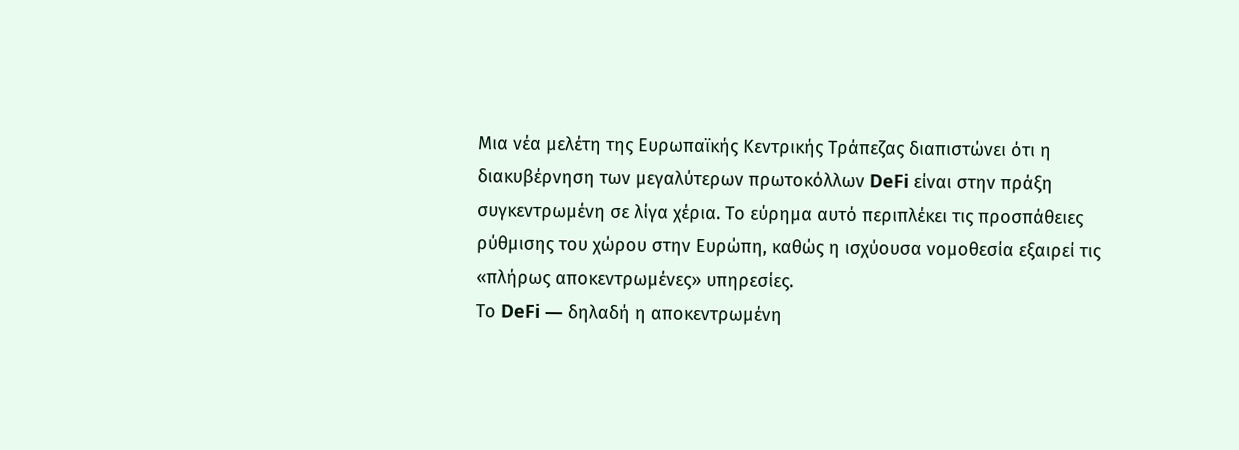Μια νέα μελέτη της Ευρωπαϊκής Κεντρικής Τράπεζας διαπιστώνει ότι η διακυβέρνηση των μεγαλύτερων πρωτοκόλλων DeFi είναι στην πράξη συγκεντρωμένη σε λίγα χέρια. Το εύρημα αυτό περιπλέκει τις προσπάθειες ρύθμισης του χώρου στην Ευρώπη, καθώς η ισχύουσα νομοθεσία εξαιρεί τις «πλήρως αποκεντρωμένες» υπηρεσίες.
Το DeFi — δηλαδή η αποκεντρωμένη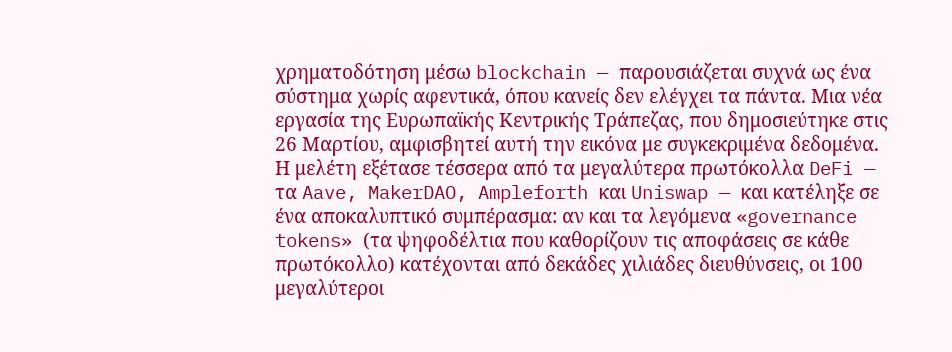χρηματοδότηση μέσω blockchain — παρουσιάζεται συχνά ως ένα σύστημα χωρίς αφεντικά, όπου κανείς δεν ελέγχει τα πάντα. Μια νέα εργασία της Ευρωπαϊκής Κεντρικής Τράπεζας, που δημοσιεύτηκε στις 26 Μαρτίου, αμφισβητεί αυτή την εικόνα με συγκεκριμένα δεδομένα.
Η μελέτη εξέτασε τέσσερα από τα μεγαλύτερα πρωτόκολλα DeFi — τα Aave, MakerDAO, Ampleforth και Uniswap — και κατέληξε σε ένα αποκαλυπτικό συμπέρασμα: αν και τα λεγόμενα «governance tokens» (τα ψηφοδέλτια που καθορίζουν τις αποφάσεις σε κάθε πρωτόκολλο) κατέχονται από δεκάδες χιλιάδες διευθύνσεις, οι 100 μεγαλύτεροι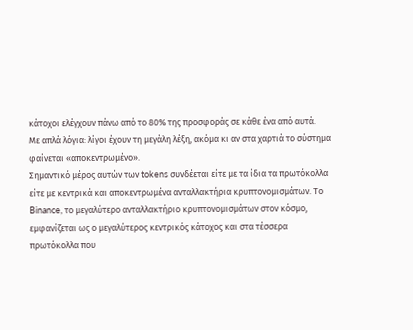κάτοχοι ελέγχουν πάνω από το 80% της προσφοράς σε κάθε ένα από αυτά.
Με απλά λόγια: λίγοι έχουν τη μεγάλη λέξη, ακόμα κι αν στα χαρτιά το σύστημα φαίνεται «αποκεντρωμένο».
Σημαντικό μέρος αυτών των tokens συνδέεται είτε με τα ίδια τα πρωτόκολλα είτε με κεντρικά και αποκεντρωμένα ανταλλακτήρια κρυπτονομισμάτων. Το Binance, το μεγαλύτερο ανταλλακτήριο κρυπτονομισμάτων στον κόσμο, εμφανίζεται ως ο μεγαλύτερος κεντρικός κάτοχος και στα τέσσερα πρωτόκολλα που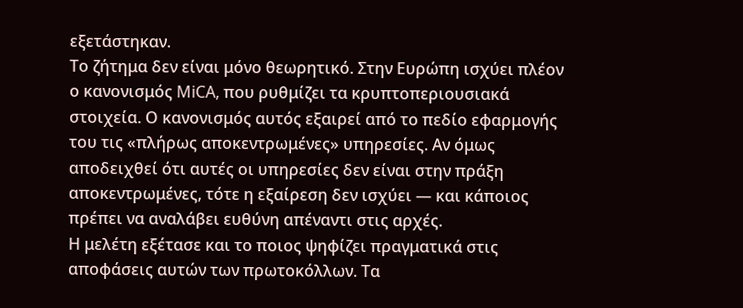εξετάστηκαν.
Το ζήτημα δεν είναι μόνο θεωρητικό. Στην Ευρώπη ισχύει πλέον ο κανονισμός MiCA, που ρυθμίζει τα κρυπτοπεριουσιακά στοιχεία. Ο κανονισμός αυτός εξαιρεί από το πεδίο εφαρμογής του τις «πλήρως αποκεντρωμένες» υπηρεσίες. Αν όμως αποδειχθεί ότι αυτές οι υπηρεσίες δεν είναι στην πράξη αποκεντρωμένες, τότε η εξαίρεση δεν ισχύει — και κάποιος πρέπει να αναλάβει ευθύνη απέναντι στις αρχές.
Η μελέτη εξέτασε και το ποιος ψηφίζει πραγματικά στις αποφάσεις αυτών των πρωτοκόλλων. Τα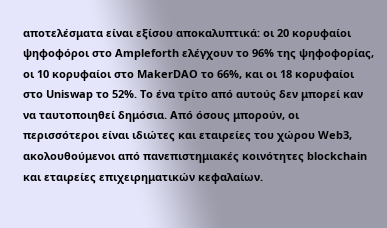αποτελέσματα είναι εξίσου αποκαλυπτικά: οι 20 κορυφαίοι ψηφοφόροι στο Ampleforth ελέγχουν το 96% της ψηφοφορίας, οι 10 κορυφαίοι στο MakerDAO το 66%, και οι 18 κορυφαίοι στο Uniswap το 52%. Το ένα τρίτο από αυτούς δεν μπορεί καν να ταυτοποιηθεί δημόσια. Από όσους μπορούν, οι περισσότεροι είναι ιδιώτες και εταιρείες του χώρου Web3, ακολουθούμενοι από πανεπιστημιακές κοινότητες blockchain και εταιρείες επιχειρηματικών κεφαλαίων.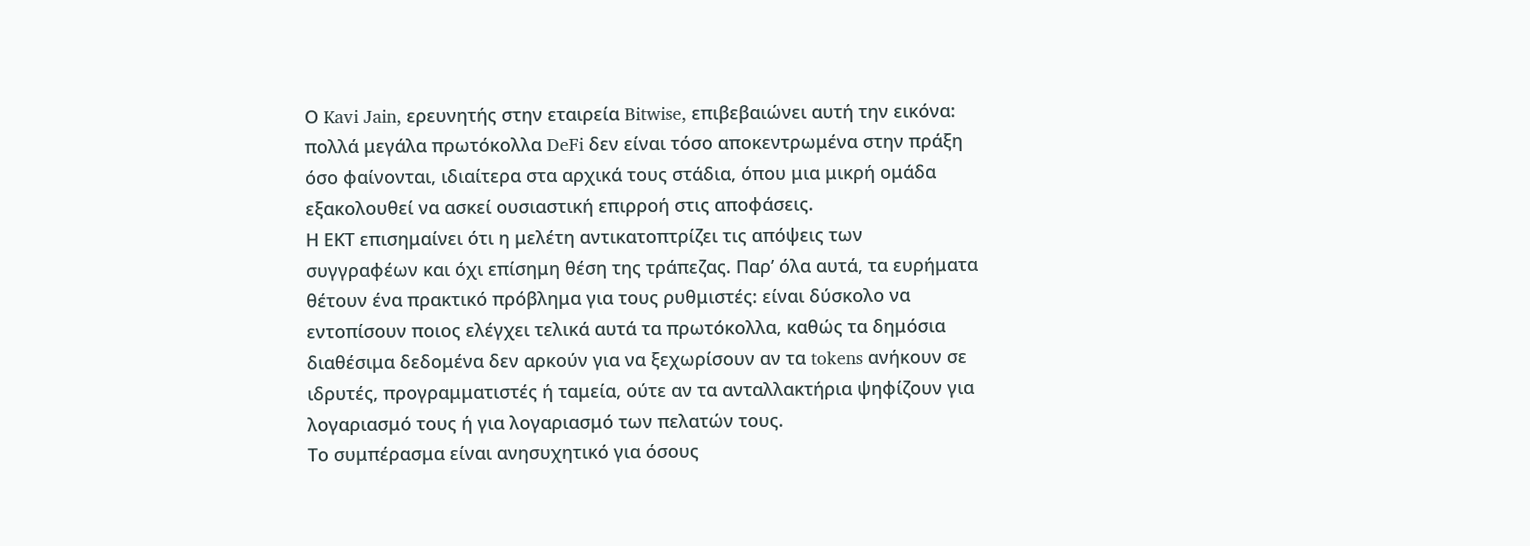Ο Kavi Jain, ερευνητής στην εταιρεία Bitwise, επιβεβαιώνει αυτή την εικόνα: πολλά μεγάλα πρωτόκολλα DeFi δεν είναι τόσο αποκεντρωμένα στην πράξη όσο φαίνονται, ιδιαίτερα στα αρχικά τους στάδια, όπου μια μικρή ομάδα εξακολουθεί να ασκεί ουσιαστική επιρροή στις αποφάσεις.
Η ΕΚΤ επισημαίνει ότι η μελέτη αντικατοπτρίζει τις απόψεις των συγγραφέων και όχι επίσημη θέση της τράπεζας. Παρ’ όλα αυτά, τα ευρήματα θέτουν ένα πρακτικό πρόβλημα για τους ρυθμιστές: είναι δύσκολο να εντοπίσουν ποιος ελέγχει τελικά αυτά τα πρωτόκολλα, καθώς τα δημόσια διαθέσιμα δεδομένα δεν αρκούν για να ξεχωρίσουν αν τα tokens ανήκουν σε ιδρυτές, προγραμματιστές ή ταμεία, ούτε αν τα ανταλλακτήρια ψηφίζουν για λογαριασμό τους ή για λογαριασμό των πελατών τους.
Το συμπέρασμα είναι ανησυχητικό για όσους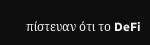πίστευαν ότι το DeFi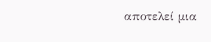αποτελεί μια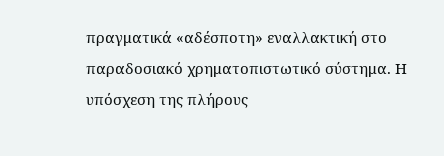πραγματικά «αδέσποτη» εναλλακτική στο παραδοσιακό χρηματοπιστωτικό σύστημα. Η υπόσχεση της πλήρους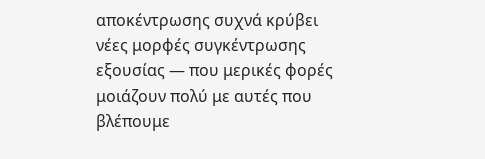αποκέντρωσης συχνά κρύβει νέες μορφές συγκέντρωσης εξουσίας — που μερικές φορές μοιάζουν πολύ με αυτές που βλέπουμε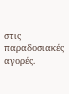στις παραδοσιακές αγορές.